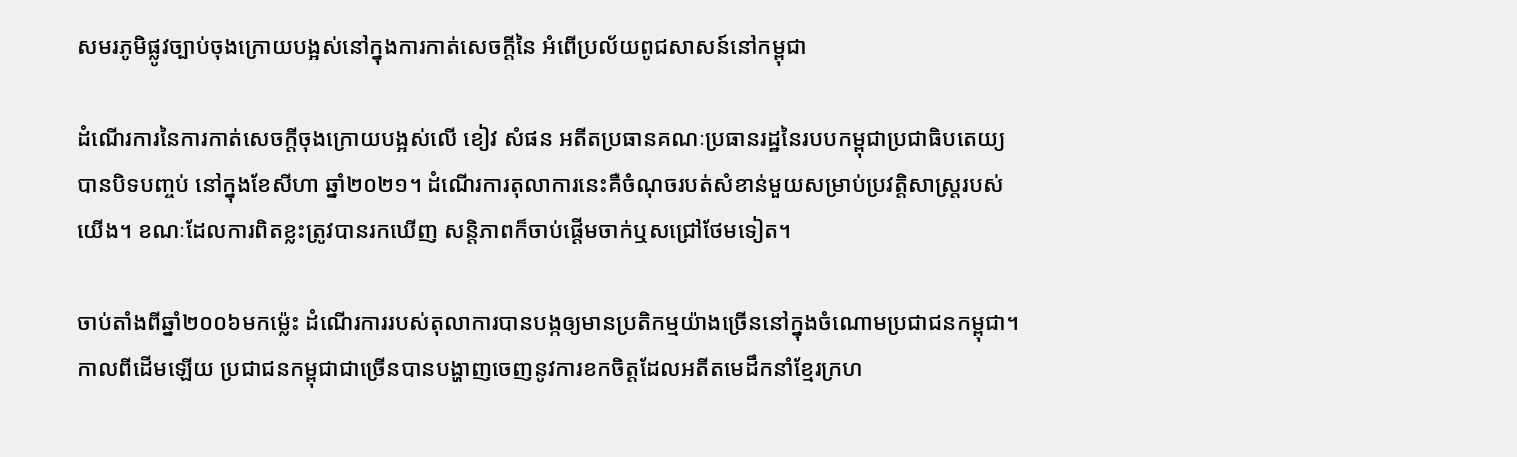សមរភូមិផ្លូវច្បាប់ចុងក្រោយបង្អស់នៅក្នុងការកាត់សេចក្តីនៃ អំពើប្រល័យពូជសាសន៍នៅកម្ពុជា

ដំណើរការនៃការកាត់សេចក្តីចុងក្រោយបង្អស់លើ ខៀវ សំផន អតីតប្រធានគណៈប្រធានរដ្ឋនៃរបបកម្ពុជាប្រជាធិបតេយ្យ បានបិទបញ្ចប់ នៅក្នុងខែសីហា ឆ្នាំ២០២១។ ដំណើរការតុលាការនេះគឺចំណុចរបត់សំខាន់មួយសម្រាប់ប្រវត្តិសាស្ត្ររបស់យើង។ ខណៈដែលការពិតខ្លះត្រូវបានរកឃើញ សន្តិភាពក៏ចាប់ផ្តើមចាក់ឬសជ្រៅថែមទៀត។

ចាប់តាំងពីឆ្នាំ២០០៦មកម្ល៉េះ ដំណើរការរបស់តុលាការបានបង្កឲ្យមានប្រតិកម្មយ៉ាងច្រើននៅក្នុងចំណោមប្រជាជនកម្ពុជា។ កាលពីដើមឡើយ ប្រជាជនកម្ពុជាជាច្រើនបានបង្ហាញចេញនូវការខកចិត្តដែលអតីតមេដឹកនាំខ្មែរក្រហ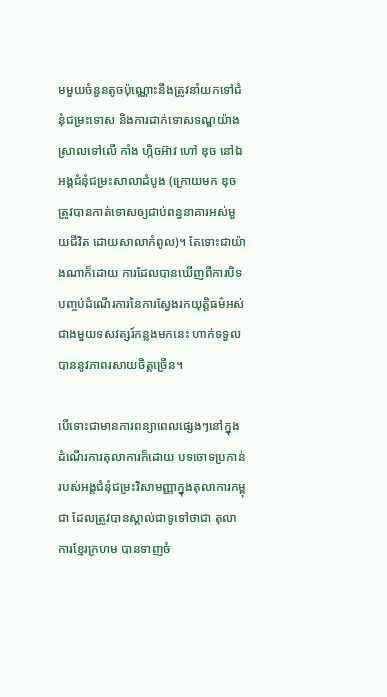មមួយចំនួនតូចប៉ុណ្ណោះនឹងត្រូវនាំយកទៅជំនុំជម្រះទោស និងការដាក់ទោសទណ្ឌយ៉ាងស្រាលទៅលើ កាំង ហ្កិចអ៊ាវ ហៅ ឌុច នៅឯអង្គជំនុំជម្រះសាលាដំបូង (ក្រោយមក ឌុច ត្រូវបានកាត់ទោសឲ្យជាប់ពន្ធនាគារអស់មួយជីវិត ដោយសាលាកំពូល)។ តែទោះជាយ៉ាងណាក៏ដោយ ការដែលបានឃើញពីការបិទបញ្ចប់ដំណើរការនៃការស្វែងរកយុត្តិធម៌អស់ជាងមួយទសវត្សរ៍កន្លងមកនេះ ហាក់ទទួលបាននូវភាពរសាយចិត្តច្រើន។

បើទោះជាមានការពន្យាពេលផ្សេងៗនៅក្នុងដំណើរការតុលាការក៏ដោយ បទចោទប្រកាន់របស់អង្គជំនុំជម្រះវិសាមញ្ញាក្នុងតុលាការកម្ពុជា ដែលត្រូវបានស្គាល់ជាទូទៅថាជា តុលាការខ្មែរក្រហម បានទាញចំ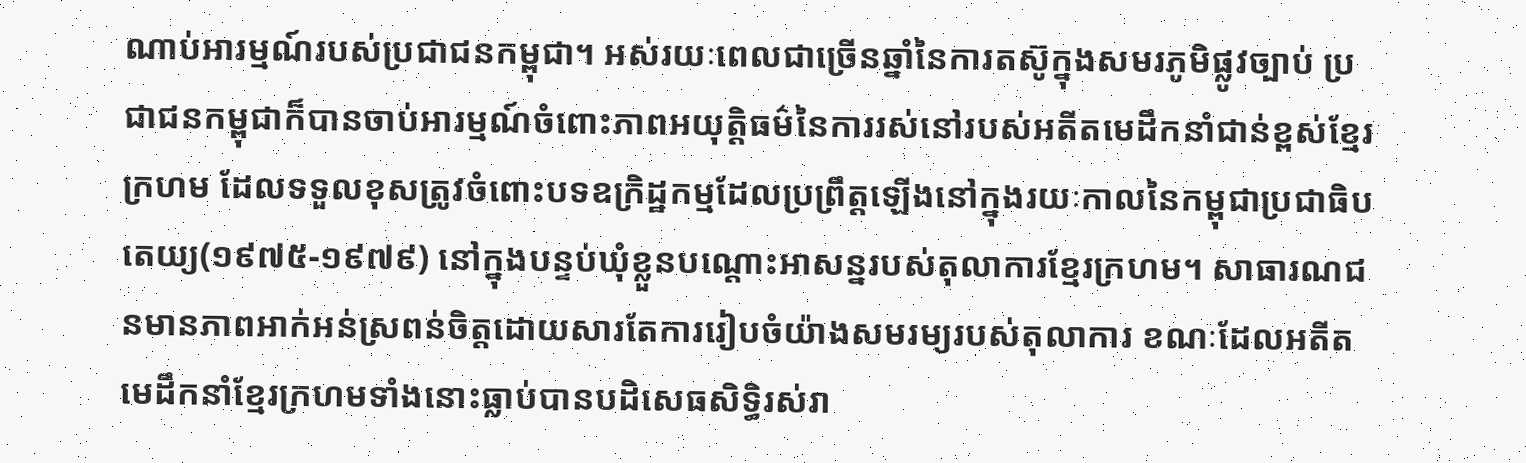ណាប់អារម្មណ៍របស់ប្រជាជនកម្ពុជា។ អស់រយៈពេលជាច្រើនឆ្នាំនៃការតស៊ូក្នុងសមរភូមិផ្លូវច្បាប់ ប្រជាជនកម្ពុជាក៏បានចាប់អារម្មណ៍ចំពោះភាពអយុត្តិធម៌នៃការរស់នៅរបស់អតីតមេដឹកនាំជាន់ខ្ពស់ខ្មែរក្រហម ដែលទទួលខុសត្រូវចំពោះបទឧក្រិដ្ឋកម្មដែលប្រព្រឹត្តឡើងនៅក្នុងរយៈកាលនៃកម្ពុជាប្រជាធិបតេយ្យ(១៩៧៥-១៩៧៩) នៅក្នុងបន្ទប់ឃុំខ្លួនបណ្តោះអាសន្នរបស់តុលាការខ្មែរក្រហម។ សាធារណជនមានភាពអាក់អន់ស្រពន់ចិត្តដោយសារតែការរៀបចំយ៉ាងសមរម្យរបស់តុលាការ ខណៈដែលអតីតមេដឹកនាំខ្មែរក្រហមទាំងនោះធ្លាប់បានបដិសេធសិទ្ធិរស់រា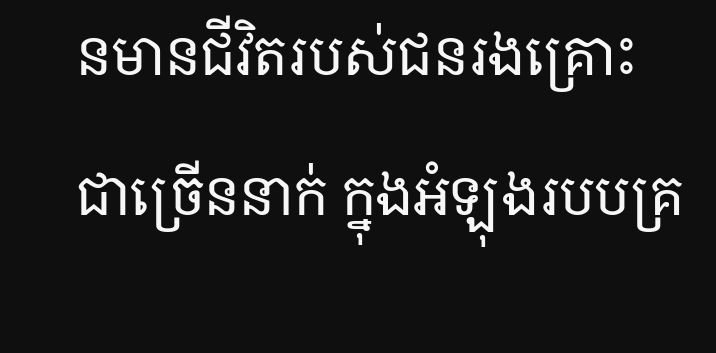នមានជីវិតរបស់ជនរងគ្រោះជាច្រើននាក់ ក្នុងអំឡុងរបបគ្រ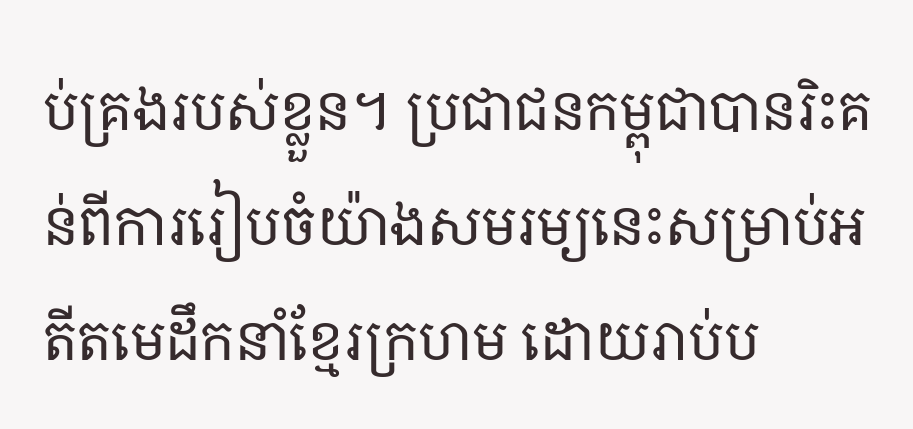ប់គ្រងរបស់ខ្លួន។ ប្រជាជនកម្ពុជាបានរិះគន់ពីការរៀបចំយ៉ាងសមរម្យនេះសម្រាប់អតីតមេដឹកនាំខ្មែរក្រហម ដោយរាប់ប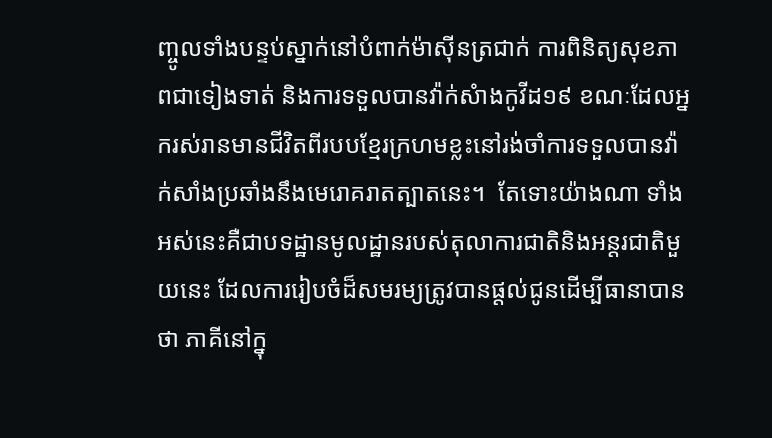ញ្ចូលទាំងបន្ទប់ស្នាក់នៅបំពាក់ម៉ាស៊ីនត្រជាក់ ការពិនិត្យសុខភាពជាទៀងទាត់ និងការទទួលបានវ៉ាក់សំាងកូវីដ១៩ ខណៈដែលអ្នករស់រានមានជីវិតពីរបបខ្មែរក្រហមខ្លះនៅរង់ចាំការទទួលបានវ៉ាក់សាំងប្រឆាំងនឹងមេរោគរាតត្បាតនេះ។  តែទោះយ៉ាងណា ទាំងអស់នេះគឺជាបទដ្ឋានមូលដ្ឋានរបស់តុលាការជាតិនិងអន្តរជាតិមួយនេះ ដែលការរៀបចំដ៏សមរម្យត្រូវបានផ្តល់ជូនដើម្បីធានាបានថា ភាគីនៅក្នុ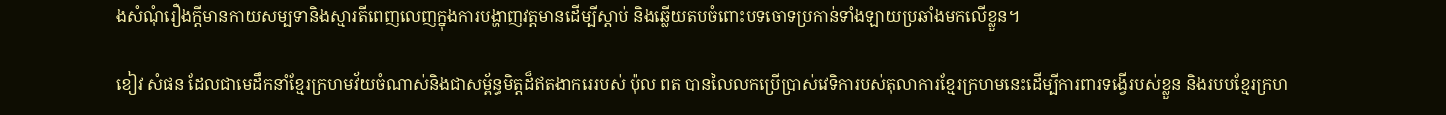ងសំណុំរឿងក្តីមានកាយសម្បទានិងស្មារតីពេញលេញក្នុងការបង្ហាញវត្តមានដើម្បីស្តាប់ និងឆ្លើយតបចំពោះបទចោទប្រកាន់ទាំងឡាយប្រឆាំងមកលើខ្លួន។

ខៀវ សំផន ដែលជាមេដឹកនាំខ្មែរក្រហមវ័យចំណាស់និងជាសម្ព័ន្ធមិត្តដ៏ឥតងាករេរបស់ ប៉ុល ពត បានលៃលកប្រើប្រាស់វេទិការបស់តុលាការខ្មែរក្រហមនេះដើម្បីការពារទង្វើរបស់ខ្លួន និងរបបខ្មែរក្រហ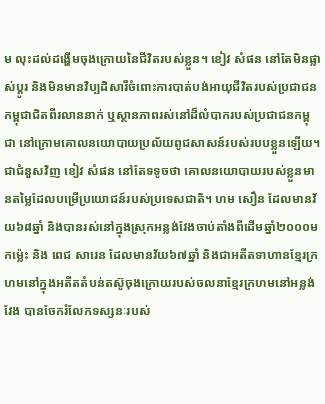ម លុះដល់ដង្ហើមចុងក្រោយនៃជីវិតរបស់ខ្លួន។ ខៀវ សំផន នៅតែមិនផ្លាស់ប្តូរ និងមិនមានវិប្បដិសារីចំពោះការបាត់បង់អាយុជីវិតរបស់ប្រជាជនកម្ពុជាជិតពីរលាននាក់ ឬស្ថានភាពរស់នៅដ៏លំបាករបស់ប្រជាជនកម្ពុជា នៅក្រោមគោលនយោបាយប្រល័យពូជសាសន៍របស់របបខ្លួនឡើយ។ ជាជំនួសវិញ ខៀវ សំផន នៅតែទទូចថា គោលនយោបាយរបស់ខ្លួនមានតម្លៃដែលបម្រើប្រយោជន៍របស់ប្រទេសជាតិ។ ហម សឿន ដែលមានវ័យ៦៨ឆ្នាំ និងបានរស់នៅក្នុងស្រុកអន្លង់វែងចាប់តាំងពីដើមឆ្នាំ២០០០មកម៉្លេះ និង ពេជ សារេន ដែលមានវ័យ៦៧ឆ្នាំ និងជាអតីតទាហានខ្មែរក្រហមនៅក្នុងអតីតតំបន់តស៊ូចុងក្រោយរបស់ចលនាខ្មែរក្រហមនៅអន្លង់វែង បានចែករំលែកទស្សនៈរបស់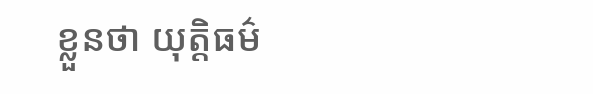ខ្លួនថា យុត្តិធម៌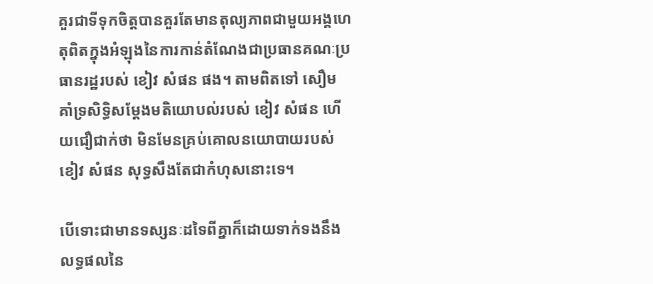គួរជាទីទុកចិត្តបានគួរតែមានតុល្យភាពជាមួយអង្គហេតុពិតក្នុងអំឡុងនៃការកាន់តំណែងជាប្រធានគណៈប្រធានរដ្ឋរបស់ ខៀវ សំផន ផង។ តាមពិតទៅ សឿម គាំទ្រសិទ្ធិសម្តែងមតិយោបល់របស់ ខៀវ សំផន ហើយជឿជាក់ថា មិនមែនគ្រប់គោលនយោបាយរបស់ ខៀវ សំផន សុទ្ធសឹងតែជាកំហុសនោះទេ។

បើទោះជាមានទស្សនៈដទៃពីគ្នាក៏ដោយទាក់ទងនឹងលទ្ធផលនៃ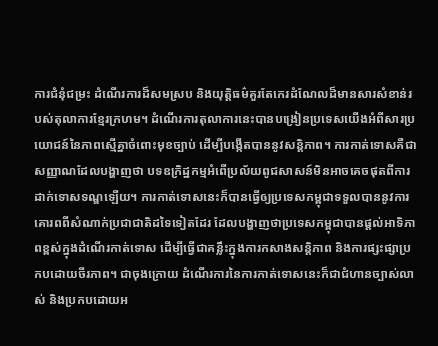ការជំនុំជម្រះ ដំណើរការដ៏សមស្រប និងយុត្តិធម៌គួរតែកេរដំណែលដ៏មានសារសំខាន់របស់តុលាការខ្មែរក្រហម។ ដំណើរការតុលាការនេះបានបង្រៀនប្រទេសយើងអំពីសារប្រយោជន៍នៃភាពស្មើគ្នាចំពោះមុខច្បាប់ ដើម្បីបង្កើតបាននូវសន្តិភាព។ ការកាត់ទោសគឺជាសញ្ញាណដែលបង្ហាញថា បទឧក្រិដ្ឋកម្មអំពើប្រល័យពូជសាសន៍មិនអាចគេចផុតពីការដាក់ទោសទណ្ឌឡើយ។ ការកាត់ទោសនេះក៏បានធ្វើឲ្យប្រទេសកម្ពុជាទទួលបាននូវការគោរពពីសំណាក់ប្រជាជាតិដទៃទៀតដែរ ដែលបង្ហាញថាប្រទេសកម្ពុជាបានផ្តល់អាទិភាពខ្ពស់ក្នុងដំណើរកាត់ទោស ដើម្បីធ្វើជាគន្លឹះក្នុងការកសាងសន្តិភាព និងការផ្សះផ្សាប្រកបដោយចីរភាព។ ជាចុងក្រោយ ដំណើរការនៃការកាត់ទោសនេះក៏ជាជំហានច្បាស់លាស់ និងប្រកបដោយអ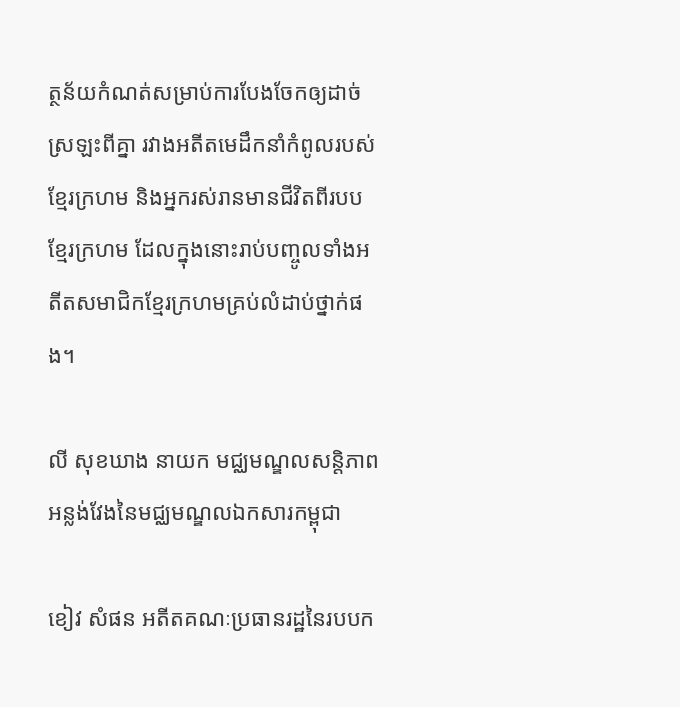ត្ថន័យកំណត់សម្រាប់ការបែងចែកឲ្យដាច់ស្រឡះពីគ្នា រវាងអតីតមេដឹកនាំកំពូលរបស់ខ្មែរក្រហម និងអ្នករស់រានមានជីវិតពីរបបខ្មែរក្រហម ដែលក្នុងនោះរាប់បញ្ចូលទាំងអតីតសមាជិកខ្មែរក្រហមគ្រប់លំដាប់ថ្នាក់ផង។

លី សុខឃាង នាយក មជ្ឈមណ្ឌលសន្តិភាពអន្លង់វែងនៃមជ្ឈមណ្ឌលឯកសារកម្ពុជា

ខៀវ សំផន អតីតគណៈប្រធានរដ្ឋនៃរបបក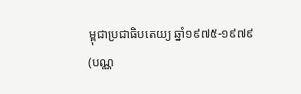ម្ពុជាប្រជាធិបតេយ្យ ឆ្នាំ១៩៧៥-១៩៧៩
(បណ្ណ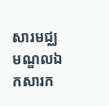សារមជ្ឈមណ្ឌលឯកសារក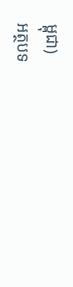ម្ពុជា)
អត្ថបទ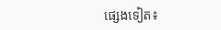ផ្សេងទៀត៖